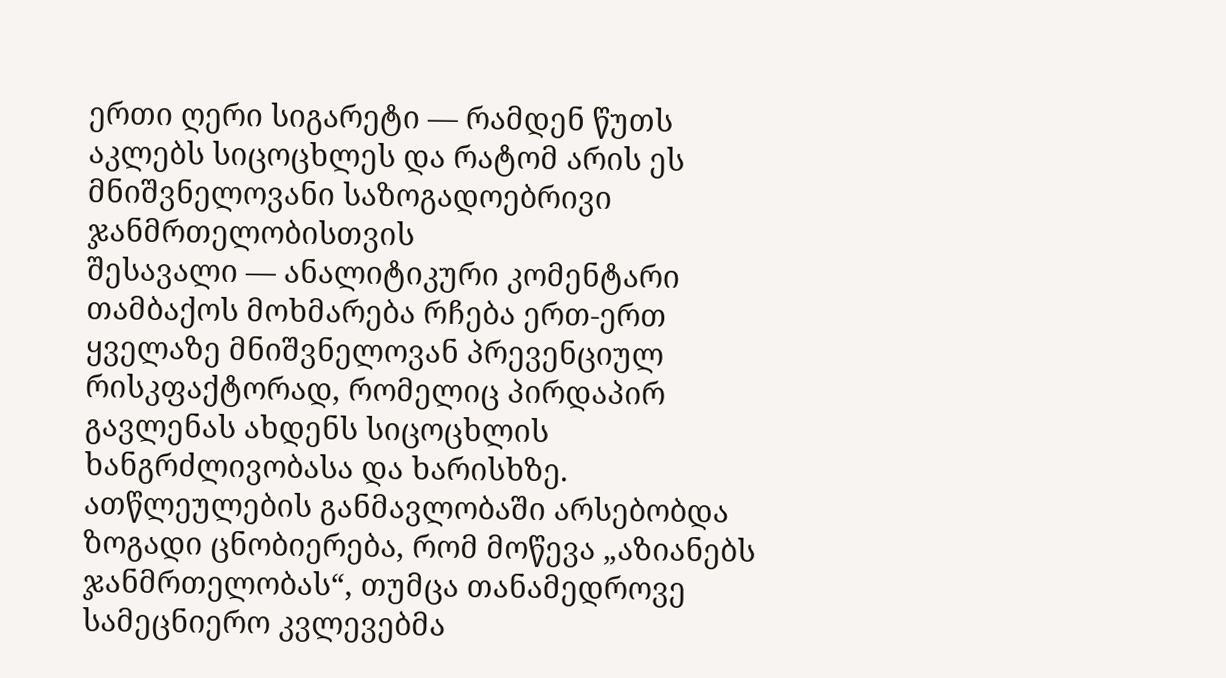ერთი ღერი სიგარეტი — რამდენ წუთს აკლებს სიცოცხლეს და რატომ არის ეს მნიშვნელოვანი საზოგადოებრივი ჯანმრთელობისთვის
შესავალი — ანალიტიკური კომენტარი
თამბაქოს მოხმარება რჩება ერთ-ერთ ყველაზე მნიშვნელოვან პრევენციულ რისკფაქტორად, რომელიც პირდაპირ გავლენას ახდენს სიცოცხლის ხანგრძლივობასა და ხარისხზე. ათწლეულების განმავლობაში არსებობდა ზოგადი ცნობიერება, რომ მოწევა „აზიანებს ჯანმრთელობას“, თუმცა თანამედროვე სამეცნიერო კვლევებმა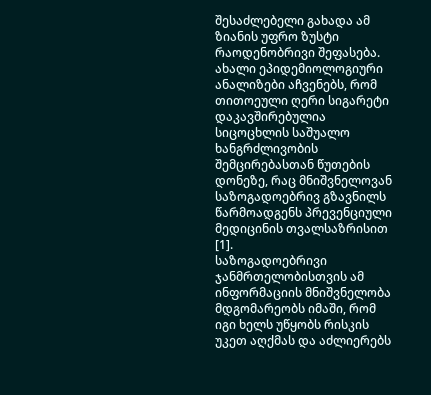შესაძლებელი გახადა ამ ზიანის უფრო ზუსტი რაოდენობრივი შეფასება. ახალი ეპიდემიოლოგიური ანალიზები აჩვენებს, რომ თითოეული ღერი სიგარეტი დაკავშირებულია სიცოცხლის საშუალო ხანგრძლივობის შემცირებასთან წუთების დონეზე, რაც მნიშვნელოვან საზოგადოებრივ გზავნილს წარმოადგენს პრევენციული მედიცინის თვალსაზრისით [1].
საზოგადოებრივი ჯანმრთელობისთვის ამ ინფორმაციის მნიშვნელობა მდგომარეობს იმაში, რომ იგი ხელს უწყობს რისკის უკეთ აღქმას და აძლიერებს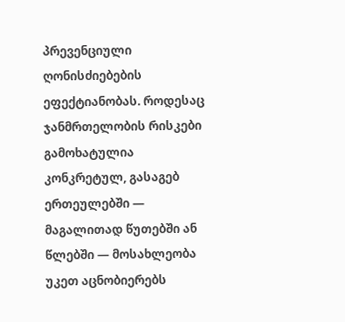პრევენციული ღონისძიებების ეფექტიანობას. როდესაც ჯანმრთელობის რისკები გამოხატულია კონკრეტულ, გასაგებ ერთეულებში — მაგალითად წუთებში ან წლებში — მოსახლეობა უკეთ აცნობიერებს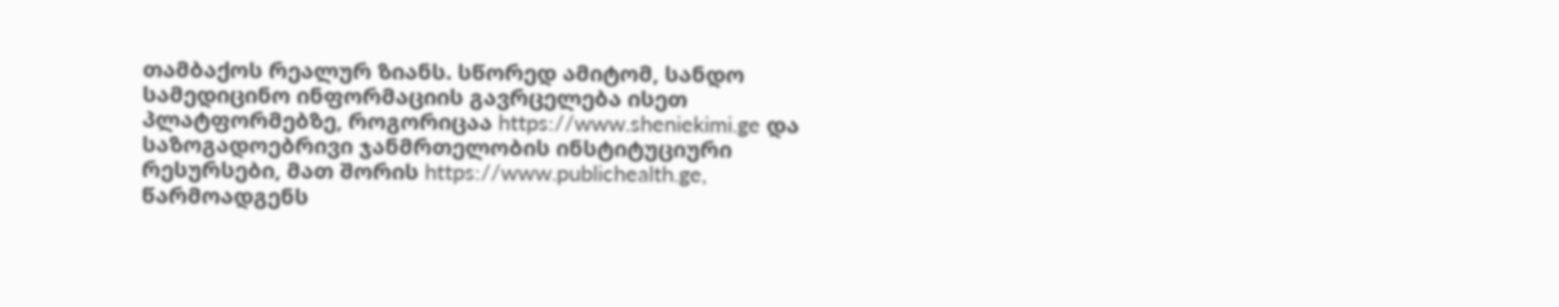თამბაქოს რეალურ ზიანს. სწორედ ამიტომ, სანდო სამედიცინო ინფორმაციის გავრცელება ისეთ პლატფორმებზე, როგორიცაა https://www.sheniekimi.ge და საზოგადოებრივი ჯანმრთელობის ინსტიტუციური რესურსები, მათ შორის https://www.publichealth.ge, წარმოადგენს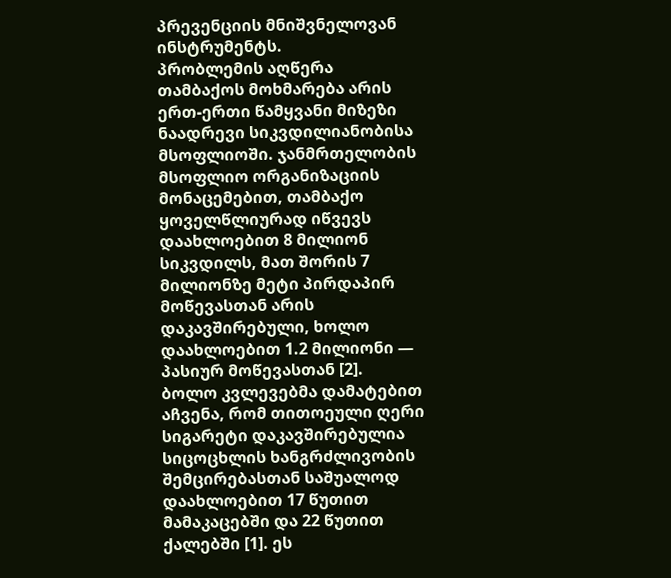პრევენციის მნიშვნელოვან ინსტრუმენტს.
პრობლემის აღწერა
თამბაქოს მოხმარება არის ერთ-ერთი წამყვანი მიზეზი ნაადრევი სიკვდილიანობისა მსოფლიოში. ჯანმრთელობის მსოფლიო ორგანიზაციის მონაცემებით, თამბაქო ყოველწლიურად იწვევს დაახლოებით 8 მილიონ სიკვდილს, მათ შორის 7 მილიონზე მეტი პირდაპირ მოწევასთან არის დაკავშირებული, ხოლო დაახლოებით 1.2 მილიონი — პასიურ მოწევასთან [2].
ბოლო კვლევებმა დამატებით აჩვენა, რომ თითოეული ღერი სიგარეტი დაკავშირებულია სიცოცხლის ხანგრძლივობის შემცირებასთან საშუალოდ დაახლოებით 17 წუთით მამაკაცებში და 22 წუთით ქალებში [1]. ეს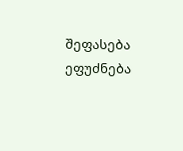შეფასება ეფუძნება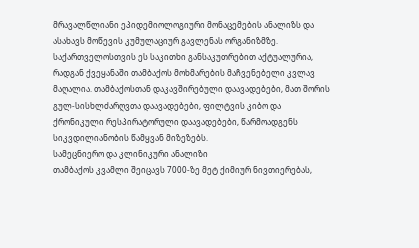მრავალწლიანი ეპიდემიოლოგიური მონაცემების ანალიზს და ასახავს მოწევის კუმულაციურ გავლენას ორგანიზმზე.
საქართველოსთვის ეს საკითხი განსაკუთრებით აქტუალურია, რადგან ქვეყანაში თამბაქოს მოხმარების მაჩვენებელი კვლავ მაღალია. თამბაქოსთან დაკავშირებული დაავადებები, მათ შორის გულ-სისხლძარღვთა დაავადებები, ფილტვის კიბო და ქრონიკული რესპირატორული დაავადებები, წარმოადგენს სიკვდილიანობის წამყვან მიზეზებს.
სამეცნიერო და კლინიკური ანალიზი
თამბაქოს კვამლი შეიცავს 7000-ზე მეტ ქიმიურ ნივთიერებას,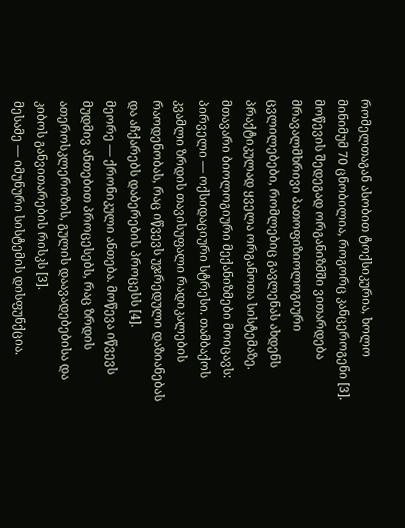რომელთაგან ასობით ტოქსიკურია, ხოლო მინიმუმ 70 ცნობილია, როგორც კანცეროგენი [3]. მოწევის შედეგად ორგანიზმში ვითარდება მრავალმხრივი პათოფიზიოლოგიური ცვლილებები, რომლებიც გავლენას ახდენს პრაქტიკულად ყველა ორგანოთა სისტემაზე.
მთავარი ბიოლოგიური მექანიზმები მოიცავს:
პირველი — ოქსიდაციური სტრესი. თამბაქოს კვამლი ზრდის თავისუფალი რადიკალების რაოდენობას, რაც იწვევს უჯრედული დაზიანებას და აჩქარებს დაბერების პროცესს [4].
მეორე — ქრონიკული ანთება. მოწევა იწვევს მუდმივ ანთებით პროცესებს, რაც ზრდის ათეროსკლეროზის, გულის დაავადებებისა და კიბოს განვითარების რისკს [3].
მესამე — იმუნური სისტემის დისფუნქცია.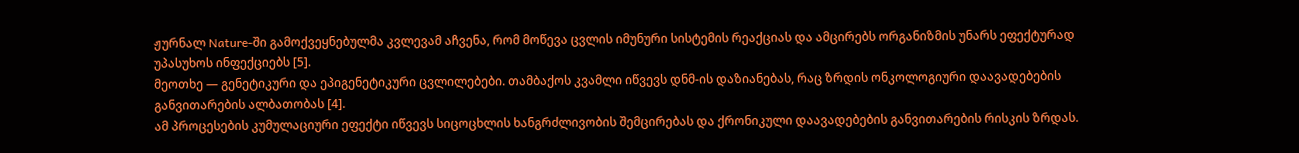ჟურნალ Nature-ში გამოქვეყნებულმა კვლევამ აჩვენა, რომ მოწევა ცვლის იმუნური სისტემის რეაქციას და ამცირებს ორგანიზმის უნარს ეფექტურად უპასუხოს ინფექციებს [5].
მეოთხე — გენეტიკური და ეპიგენეტიკური ცვლილებები. თამბაქოს კვამლი იწვევს დნმ-ის დაზიანებას, რაც ზრდის ონკოლოგიური დაავადებების განვითარების ალბათობას [4].
ამ პროცესების კუმულაციური ეფექტი იწვევს სიცოცხლის ხანგრძლივობის შემცირებას და ქრონიკული დაავადებების განვითარების რისკის ზრდას.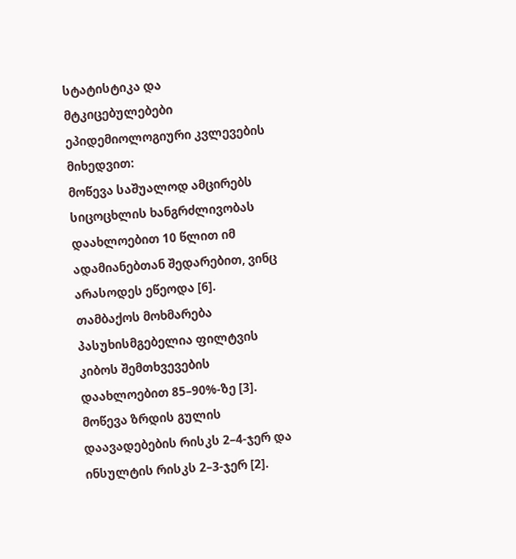სტატისტიკა და მტკიცებულებები
ეპიდემიოლოგიური კვლევების მიხედვით:
მოწევა საშუალოდ ამცირებს სიცოცხლის ხანგრძლივობას დაახლოებით 10 წლით იმ ადამიანებთან შედარებით, ვინც არასოდეს ეწეოდა [6].
თამბაქოს მოხმარება პასუხისმგებელია ფილტვის კიბოს შემთხვევების დაახლოებით 85–90%-ზე [3].
მოწევა ზრდის გულის დაავადებების რისკს 2–4-ჯერ და ინსულტის რისკს 2–3-ჯერ [2].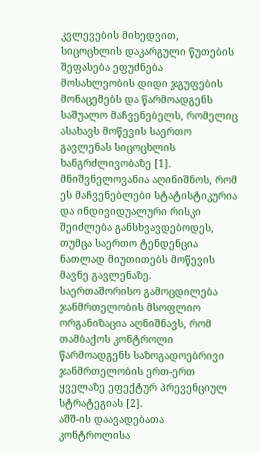კვლევების მიხედვით, სიცოცხლის დაკარგული წუთების შეფასება ეფუძნება მოსახლეობის დიდი ჯგუფების მონაცემებს და წარმოადგენს საშუალო მაჩვენებელს, რომელიც ასახავს მოწევის საერთო გავლენას სიცოცხლის ხანგრძლივობაზე [1].
მნიშვნელოვანია აღინიშნოს, რომ ეს მაჩვენებლები სტატისტიკურია და ინდივიდუალური რისკი შეიძლება განსხვავდებოდეს, თუმცა საერთო ტენდენცია ნათლად მიუთითებს მოწევის მავნე გავლენაზე.
საერთაშორისო გამოცდილება
ჯანმრთელობის მსოფლიო ორგანიზაცია აღნიშნავს, რომ თამბაქოს კონტროლი წარმოადგენს საზოგადოებრივი ჯანმრთელობის ერთ-ერთ ყველაზე ეფექტურ პრევენციულ სტრატეგიას [2].
აშშ-ის დაავადებათა კონტროლისა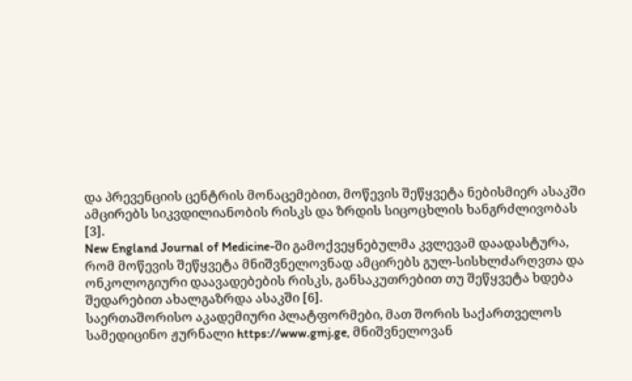და პრევენციის ცენტრის მონაცემებით, მოწევის შეწყვეტა ნებისმიერ ასაკში ამცირებს სიკვდილიანობის რისკს და ზრდის სიცოცხლის ხანგრძლივობას [3].
New England Journal of Medicine-ში გამოქვეყნებულმა კვლევამ დაადასტურა, რომ მოწევის შეწყვეტა მნიშვნელოვნად ამცირებს გულ-სისხლძარღვთა და ონკოლოგიური დაავადებების რისკს, განსაკუთრებით თუ შეწყვეტა ხდება შედარებით ახალგაზრდა ასაკში [6].
საერთაშორისო აკადემიური პლატფორმები, მათ შორის საქართველოს სამედიცინო ჟურნალი https://www.gmj.ge, მნიშვნელოვან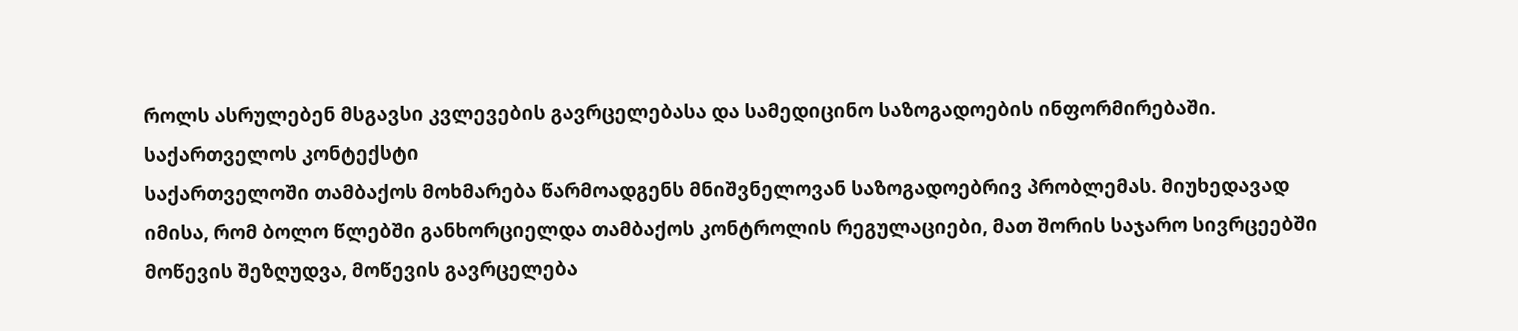როლს ასრულებენ მსგავსი კვლევების გავრცელებასა და სამედიცინო საზოგადოების ინფორმირებაში.
საქართველოს კონტექსტი
საქართველოში თამბაქოს მოხმარება წარმოადგენს მნიშვნელოვან საზოგადოებრივ პრობლემას. მიუხედავად იმისა, რომ ბოლო წლებში განხორციელდა თამბაქოს კონტროლის რეგულაციები, მათ შორის საჯარო სივრცეებში მოწევის შეზღუდვა, მოწევის გავრცელება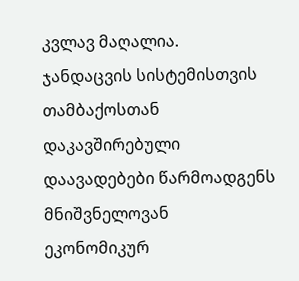კვლავ მაღალია.
ჯანდაცვის სისტემისთვის თამბაქოსთან დაკავშირებული დაავადებები წარმოადგენს მნიშვნელოვან ეკონომიკურ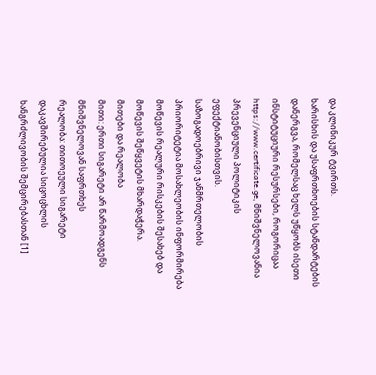და კლინიკურ ტვირთს.
ხარისხის და უსაფრთხოების სტანდარტების დანერგვა, რომელსაც ხელს უწყობს ისეთი ინსტიტუციური რესურსები, როგორიცაა https://www.certificate.ge, მნიშვნელოვანია პრევენციული პოლიტიკის ეფექტიანობისთვის.
საზოგადოებრივი ჯანმრთელობის პრიორიტეტია მოსახლეობის ინფორმირება მოწევის რეალური რისკების შესახებ და მოწევის შეწყვეტის მხარდაჭერა.
მითები და რეალობა
მითი: ერთი სიგარეტი არ წარმოადგენს მნიშვნელოვან საფრთხეს
რეალობა: თითოეული სიგარეტი დაკავშირებულია სიცოცხლის ხანგრძლივობის შემცირებასთან [1]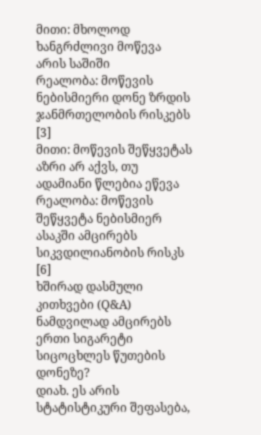მითი: მხოლოდ ხანგრძლივი მოწევა არის საშიში
რეალობა: მოწევის ნებისმიერი დონე ზრდის ჯანმრთელობის რისკებს [3]
მითი: მოწევის შეწყვეტას აზრი არ აქვს, თუ ადამიანი წლებია ეწევა
რეალობა: მოწევის შეწყვეტა ნებისმიერ ასაკში ამცირებს სიკვდილიანობის რისკს [6]
ხშირად დასმული კითხვები (Q&A)
ნამდვილად ამცირებს ერთი სიგარეტი სიცოცხლეს წუთების დონეზე?
დიახ. ეს არის სტატისტიკური შეფასება,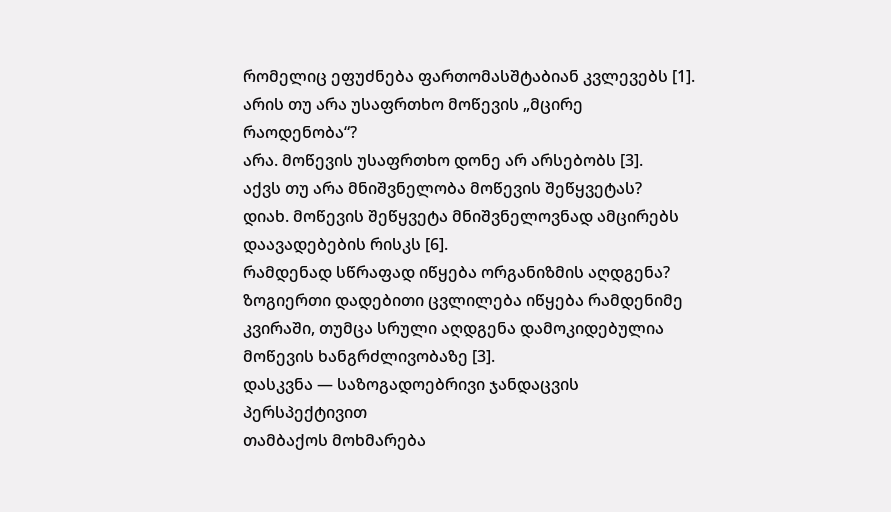რომელიც ეფუძნება ფართომასშტაბიან კვლევებს [1].
არის თუ არა უსაფრთხო მოწევის „მცირე რაოდენობა“?
არა. მოწევის უსაფრთხო დონე არ არსებობს [3].
აქვს თუ არა მნიშვნელობა მოწევის შეწყვეტას?
დიახ. მოწევის შეწყვეტა მნიშვნელოვნად ამცირებს დაავადებების რისკს [6].
რამდენად სწრაფად იწყება ორგანიზმის აღდგენა?
ზოგიერთი დადებითი ცვლილება იწყება რამდენიმე კვირაში, თუმცა სრული აღდგენა დამოკიდებულია მოწევის ხანგრძლივობაზე [3].
დასკვნა — საზოგადოებრივი ჯანდაცვის პერსპექტივით
თამბაქოს მოხმარება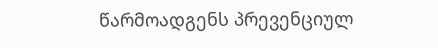წარმოადგენს პრევენციულ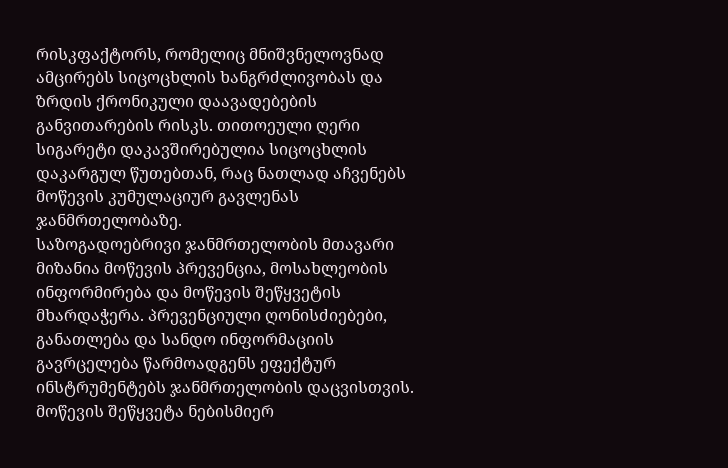რისკფაქტორს, რომელიც მნიშვნელოვნად ამცირებს სიცოცხლის ხანგრძლივობას და ზრდის ქრონიკული დაავადებების განვითარების რისკს. თითოეული ღერი სიგარეტი დაკავშირებულია სიცოცხლის დაკარგულ წუთებთან, რაც ნათლად აჩვენებს მოწევის კუმულაციურ გავლენას ჯანმრთელობაზე.
საზოგადოებრივი ჯანმრთელობის მთავარი მიზანია მოწევის პრევენცია, მოსახლეობის ინფორმირება და მოწევის შეწყვეტის მხარდაჭერა. პრევენციული ღონისძიებები, განათლება და სანდო ინფორმაციის გავრცელება წარმოადგენს ეფექტურ ინსტრუმენტებს ჯანმრთელობის დაცვისთვის.
მოწევის შეწყვეტა ნებისმიერ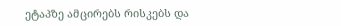ეტაპზე ამცირებს რისკებს და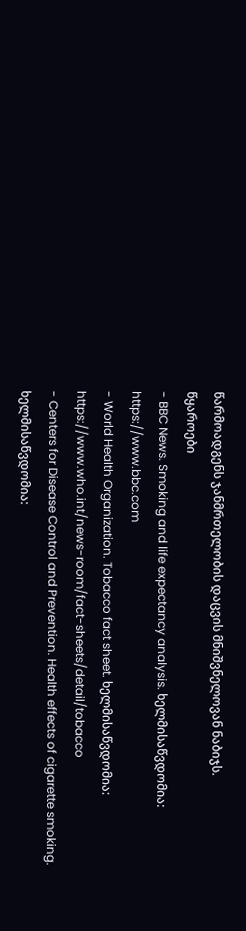წარმოადგენს ჯანმრთელობის დაცვის მნიშვნელოვან ნაბიჯს.
წყაროები
- BBC News. Smoking and life expectancy analysis. ხელმისაწვდომია: https://www.bbc.com
- World Health Organization. Tobacco fact sheet. ხელმისაწვდომია: https://www.who.int/news-room/fact-sheets/detail/tobacco
- Centers for Disease Control and Prevention. Health effects of cigarette smoking. ხელმისაწვდომია: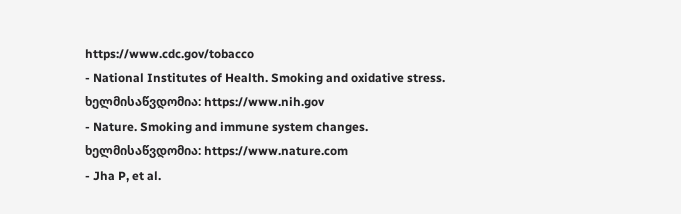https://www.cdc.gov/tobacco
- National Institutes of Health. Smoking and oxidative stress. ხელმისაწვდომია: https://www.nih.gov
- Nature. Smoking and immune system changes. ხელმისაწვდომია: https://www.nature.com
- Jha P, et al.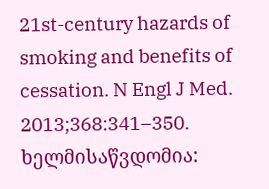21st-century hazards of smoking and benefits of cessation. N Engl J Med. 2013;368:341–350. ხელმისაწვდომია: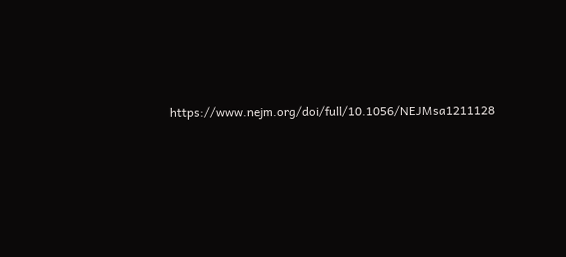https://www.nejm.org/doi/full/10.1056/NEJMsa1211128